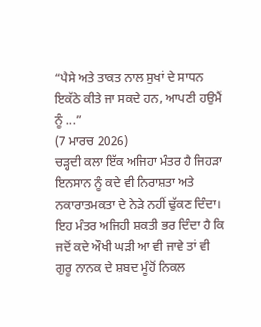“ਪੈਸੇ ਅਤੇ ਤਾਕਤ ਨਾਲ ਸੁਖਾਂ ਦੇ ਸਾਧਨ ਇਕੱਠੇ ਕੀਤੇ ਜਾ ਸਕਦੇ ਹਨ, ਆਪਣੀ ਹਉਮੈਂ ਨੂੰ ...”
(7 ਮਾਰਚ 2026)
ਚੜ੍ਹਦੀ ਕਲਾ ਇੱਕ ਅਜਿਹਾ ਮੰਤਰ ਹੈ ਜਿਹੜਾ ਇਨਸਾਨ ਨੂੰ ਕਦੇ ਵੀ ਨਿਰਾਸ਼ਤਾ ਅਤੇ ਨਕਾਰਾਤਮਕਤਾ ਦੇ ਨੇੜੇ ਨਹੀਂ ਢੁੱਕਣ ਦਿੰਦਾ। ਇਹ ਮੰਤਰ ਅਜਿਹੀ ਸ਼ਕਤੀ ਭਰ ਦਿੰਦਾ ਹੈ ਕਿ ਜਦੋਂ ਕਦੇ ਔਖੀ ਘੜੀ ਆ ਵੀ ਜਾਵੇ ਤਾਂ ਵੀ ਗੁਰੂ ਨਾਨਕ ਦੇ ਸ਼ਬਦ ਮੂੰਹੋਂ ਨਿਕਲ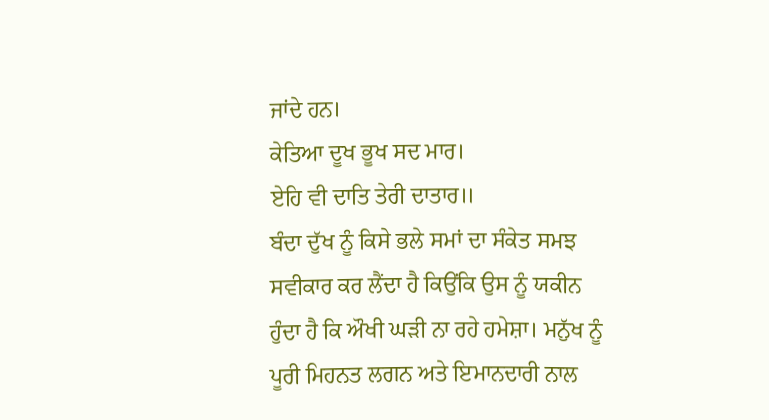ਜਾਂਦੇ ਹਨ।
ਕੇਤਿਆ ਦੂਖ ਭੂਖ ਸਦ ਮਾਰ।
ਏਹਿ ਵੀ ਦਾਤਿ ਤੇਰੀ ਦਾਤਾਰ॥
ਬੰਦਾ ਦੁੱਖ ਨੂੰ ਕਿਸੇ ਭਲੇ ਸਮਾਂ ਦਾ ਸੰਕੇਤ ਸਮਝ ਸਵੀਕਾਰ ਕਰ ਲੈਂਦਾ ਹੈ ਕਿਉਂਕਿ ਉਸ ਨੂੰ ਯਕੀਨ ਹੁੰਦਾ ਹੈ ਕਿ ਔਖੀ ਘੜੀ ਨਾ ਰਹੇ ਹਮੇਸ਼ਾ। ਮਨੁੱਖ ਨੂੰ ਪੂਰੀ ਮਿਹਨਤ ਲਗਨ ਅਤੇ ਇਮਾਨਦਾਰੀ ਨਾਲ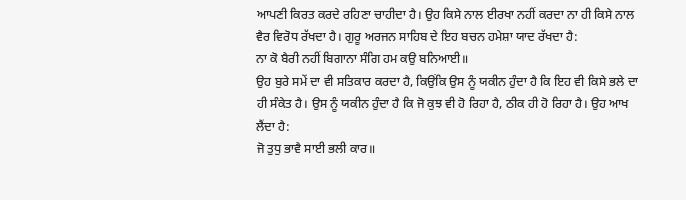ਆਪਣੀ ਕਿਰਤ ਕਰਦੇ ਰਹਿਣਾ ਚਾਹੀਦਾ ਹੈ। ਉਹ ਕਿਸੇ ਨਾਲ ਈਰਖਾ ਨਹੀਂ ਕਰਦਾ ਨਾ ਹੀ ਕਿਸੇ ਨਾਲ ਵੈਰ ਵਿਰੋਧ ਰੱਖਦਾ ਹੈ। ਗੁਰੂ ਅਰਜਨ ਸਾਹਿਬ ਦੇ ਇਹ ਬਚਨ ਹਮੇਸ਼ਾ ਯਾਦ ਰੱਖਦਾ ਹੈ:
ਨਾ ਕੋ ਬੈਰੀ ਨਹੀਂ ਬਿਗਾਨਾ ਸੰਗਿ ਹਮ ਕਉ ਬਨਿਆਈ॥
ਉਹ ਬੁਰੇ ਸਮੇਂ ਦਾ ਵੀ ਸਤਿਕਾਰ ਕਰਦਾ ਹੈ, ਕਿਉਂਕਿ ਉਸ ਨੂੰ ਯਕੀਨ ਹੁੰਦਾ ਹੈ ਕਿ ਇਹ ਵੀ ਕਿਸੇ ਭਲੇ ਦਾ ਹੀ ਸੰਕੇਤ ਹੈ। ਉਸ ਨੂੰ ਯਕੀਨ ਹੁੰਦਾ ਹੈ ਕਿ ਜੋ ਕੁਝ ਵੀ ਹੋ ਰਿਹਾ ਹੈ, ਠੀਕ ਹੀ ਹੋ ਰਿਹਾ ਹੈ। ਉਹ ਆਖ ਲੈਂਦਾ ਹੈ:
ਜੋ ਤੁਧੁ ਭਾਵੈ ਸਾਈ ਭਲੀ ਕਾਰ॥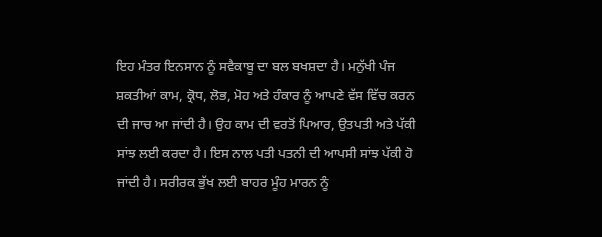ਇਹ ਮੰਤਰ ਇਨਸਾਨ ਨੂੰ ਸਵੈਕਾਬੂ ਦਾ ਬਲ ਬਖਸ਼ਦਾ ਹੈ। ਮਨੁੱਖੀ ਪੰਜ ਸ਼ਕਤੀਆਂ ਕਾਮ, ਕ੍ਰੋਧ, ਲੋਭ, ਮੋਹ ਅਤੇ ਹੰਕਾਰ ਨੂੰ ਆਪਣੇ ਵੱਸ ਵਿੱਚ ਕਰਨ ਦੀ ਜਾਚ ਆ ਜਾਂਦੀ ਹੈ। ਉਹ ਕਾਮ ਦੀ ਵਰਤੋਂ ਪਿਆਰ, ਉਤਪਤੀ ਅਤੇ ਪੱਕੀ ਸਾਂਝ ਲਈ ਕਰਦਾ ਹੈ। ਇਸ ਨਾਲ ਪਤੀ ਪਤਨੀ ਦੀ ਆਪਸੀ ਸਾਂਝ ਪੱਕੀ ਹੋ ਜਾਂਦੀ ਹੈ। ਸਰੀਰਕ ਭੁੱਖ ਲਈ ਬਾਹਰ ਮੂੰਹ ਮਾਰਨ ਨੂੰ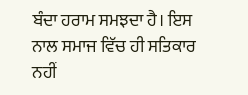ਬੰਦਾ ਹਰਾਮ ਸਮਝਦਾ ਹੈ। ਇਸ ਨਾਲ ਸਮਾਜ ਵਿੱਚ ਹੀ ਸਤਿਕਾਰ ਨਹੀਂ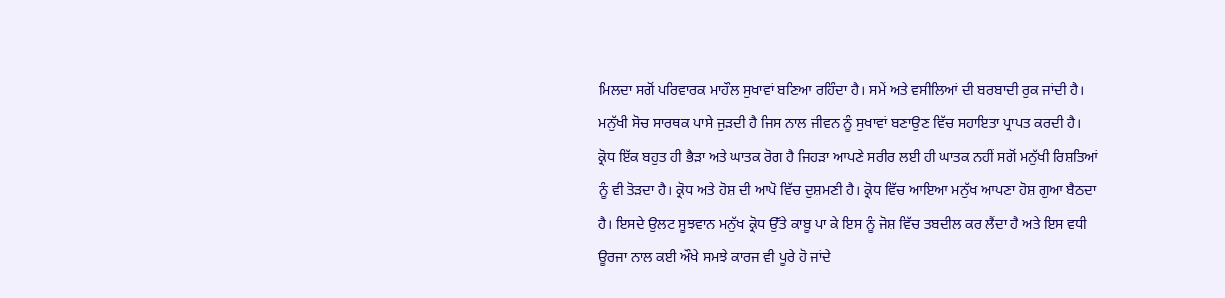ਮਿਲਦਾ ਸਗੋਂ ਪਰਿਵਾਰਕ ਮਾਹੌਲ ਸੁਖਾਵਾਂ ਬਣਿਆ ਰਹਿੰਦਾ ਹੈ। ਸਮੇਂ ਅਤੇ ਵਸੀਲਿਆਂ ਦੀ ਬਰਬਾਦੀ ਰੁਕ ਜਾਂਦੀ ਹੈ। ਮਨੁੱਖੀ ਸੋਚ ਸਾਰਥਕ ਪਾਸੇ ਜੁੜਦੀ ਹੈ ਜਿਸ ਨਾਲ ਜੀਵਨ ਨੂੰ ਸੁਖਾਵਾਂ ਬਣਾਉਣ ਵਿੱਚ ਸਹਾਇਤਾ ਪ੍ਰਾਪਤ ਕਰਦੀ ਹੈ।
ਕ੍ਰੋਧ ਇੱਕ ਬਹੁਤ ਹੀ ਭੈੜਾ ਅਤੇ ਘਾਤਕ ਰੋਗ ਹੈ ਜਿਹੜਾ ਆਪਣੇ ਸਰੀਰ ਲਈ ਹੀ ਘਾਤਕ ਨਹੀਂ ਸਗੋਂ ਮਨੁੱਖੀ ਰਿਸ਼ਤਿਆਂ ਨੂੰ ਵੀ ਤੋੜਦਾ ਹੈ। ਕ੍ਰੋਧ ਅਤੇ ਹੋਸ਼ ਦੀ ਆਪੋ ਵਿੱਚ ਦੁਸ਼ਮਣੀ ਹੈ। ਕ੍ਰੋਧ ਵਿੱਚ ਆਇਆ ਮਨੁੱਖ ਆਪਣਾ ਹੋਸ਼ ਗੁਆ ਬੈਠਦਾ ਹੈ। ਇਸਦੇ ਉਲਟ ਸੂਝਵਾਨ ਮਨੁੱਖ ਕ੍ਰੋਧ ਉੱਤੇ ਕਾਬੂ ਪਾ ਕੇ ਇਸ ਨੂੰ ਜੋਸ਼ ਵਿੱਚ ਤਬਦੀਲ ਕਰ ਲੈਂਦਾ ਹੈ ਅਤੇ ਇਸ ਵਧੀ ਊਰਜਾ ਨਾਲ ਕਈ ਔਖੇ ਸਮਝੇ ਕਾਰਜ ਵੀ ਪੂਰੇ ਹੋ ਜਾਂਦੇ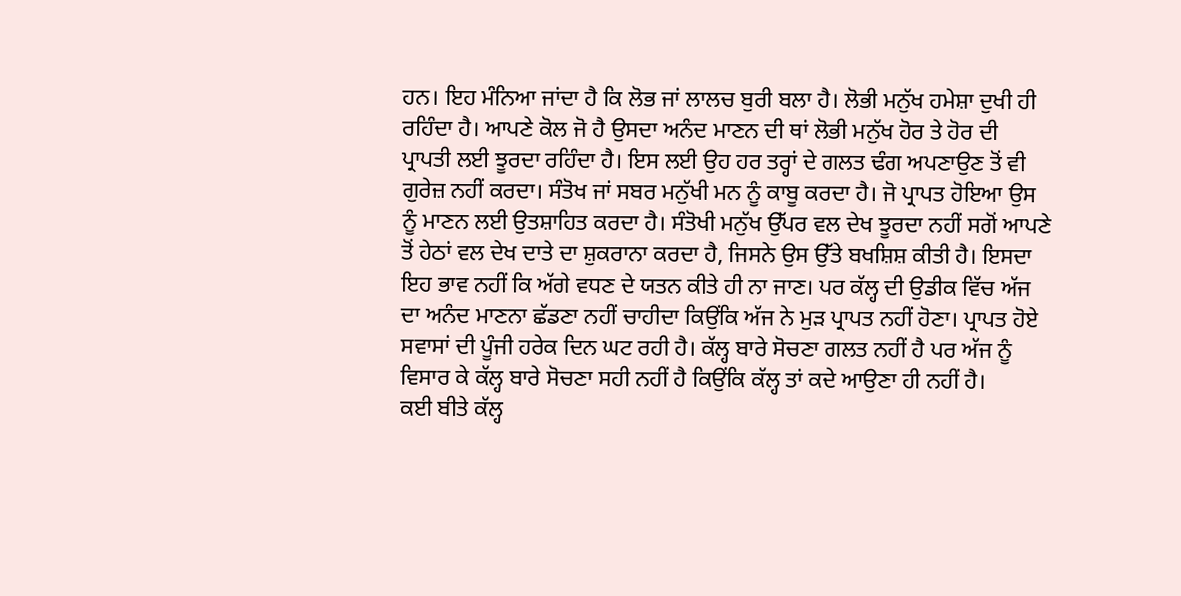ਹਨ। ਇਹ ਮੰਨਿਆ ਜਾਂਦਾ ਹੈ ਕਿ ਲੋਭ ਜਾਂ ਲਾਲਚ ਬੁਰੀ ਬਲਾ ਹੈ। ਲੋਭੀ ਮਨੁੱਖ ਹਮੇਸ਼ਾ ਦੁਖੀ ਹੀ ਰਹਿੰਦਾ ਹੈ। ਆਪਣੇ ਕੋਲ ਜੋ ਹੈ ਉਸਦਾ ਅਨੰਦ ਮਾਣਨ ਦੀ ਥਾਂ ਲੋਭੀ ਮਨੁੱਖ ਹੋਰ ਤੇ ਹੋਰ ਦੀ ਪ੍ਰਾਪਤੀ ਲਈ ਝੂਰਦਾ ਰਹਿੰਦਾ ਹੈ। ਇਸ ਲਈ ਉਹ ਹਰ ਤਰ੍ਹਾਂ ਦੇ ਗਲਤ ਢੰਗ ਅਪਣਾਉਣ ਤੋਂ ਵੀ ਗੁਰੇਜ਼ ਨਹੀਂ ਕਰਦਾ। ਸੰਤੋਖ ਜਾਂ ਸਬਰ ਮਨੁੱਖੀ ਮਨ ਨੂੰ ਕਾਬੂ ਕਰਦਾ ਹੈ। ਜੋ ਪ੍ਰਾਪਤ ਹੋਇਆ ਉਸ ਨੂੰ ਮਾਣਨ ਲਈ ਉਤਸ਼ਾਹਿਤ ਕਰਦਾ ਹੈ। ਸੰਤੋਖੀ ਮਨੁੱਖ ਉੱਪਰ ਵਲ ਦੇਖ ਝੂਰਦਾ ਨਹੀਂ ਸਗੋਂ ਆਪਣੇ ਤੋਂ ਹੇਠਾਂ ਵਲ ਦੇਖ ਦਾਤੇ ਦਾ ਸ਼ੁਕਰਾਨਾ ਕਰਦਾ ਹੈ, ਜਿਸਨੇ ਉਸ ਉੱਤੇ ਬਖਸ਼ਿਸ਼ ਕੀਤੀ ਹੈ। ਇਸਦਾ ਇਹ ਭਾਵ ਨਹੀਂ ਕਿ ਅੱਗੇ ਵਧਣ ਦੇ ਯਤਨ ਕੀਤੇ ਹੀ ਨਾ ਜਾਣ। ਪਰ ਕੱਲ੍ਹ ਦੀ ਉਡੀਕ ਵਿੱਚ ਅੱਜ ਦਾ ਅਨੰਦ ਮਾਣਨਾ ਛੱਡਣਾ ਨਹੀਂ ਚਾਹੀਦਾ ਕਿਉਂਕਿ ਅੱਜ ਨੇ ਮੁੜ ਪ੍ਰਾਪਤ ਨਹੀਂ ਹੋਣਾ। ਪ੍ਰਾਪਤ ਹੋਏ ਸਵਾਸਾਂ ਦੀ ਪੂੰਜੀ ਹਰੇਕ ਦਿਨ ਘਟ ਰਹੀ ਹੈ। ਕੱਲ੍ਹ ਬਾਰੇ ਸੋਚਣਾ ਗਲਤ ਨਹੀਂ ਹੈ ਪਰ ਅੱਜ ਨੂੰ ਵਿਸਾਰ ਕੇ ਕੱਲ੍ਹ ਬਾਰੇ ਸੋਚਣਾ ਸਹੀ ਨਹੀਂ ਹੈ ਕਿਉਂਕਿ ਕੱਲ੍ਹ ਤਾਂ ਕਦੇ ਆਉਣਾ ਹੀ ਨਹੀਂ ਹੈ।
ਕਈ ਬੀਤੇ ਕੱਲ੍ਹ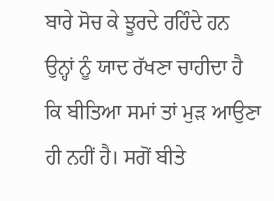ਬਾਰੇ ਸੋਚ ਕੇ ਝੂਰਦੇ ਰਹਿੰਦੇ ਹਨ ਉਨ੍ਹਾਂ ਨੂੰ ਯਾਦ ਰੱਖਣਾ ਚਾਹੀਦਾ ਹੈ ਕਿ ਬੀਤਿਆ ਸਮਾਂ ਤਾਂ ਮੁੜ ਆਉਣਾ ਹੀ ਨਹੀਂ ਹੈ। ਸਗੋਂ ਬੀਤੇ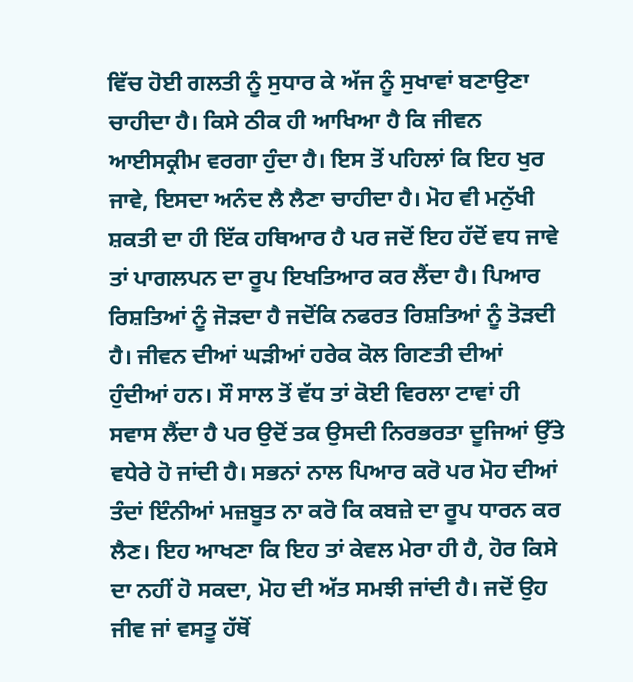ਵਿੱਚ ਹੋਈ ਗਲਤੀ ਨੂੰ ਸੁਧਾਰ ਕੇ ਅੱਜ ਨੂੰ ਸੁਖਾਵਾਂ ਬਣਾਉਣਾ ਚਾਹੀਦਾ ਹੈ। ਕਿਸੇ ਠੀਕ ਹੀ ਆਖਿਆ ਹੈ ਕਿ ਜੀਵਨ ਆਈਸਕ੍ਰੀਮ ਵਰਗਾ ਹੁੰਦਾ ਹੈ। ਇਸ ਤੋਂ ਪਹਿਲਾਂ ਕਿ ਇਹ ਖੁਰ ਜਾਵੇ, ਇਸਦਾ ਅਨੰਦ ਲੈ ਲੈਣਾ ਚਾਹੀਦਾ ਹੈ। ਮੋਹ ਵੀ ਮਨੁੱਖੀ ਸ਼ਕਤੀ ਦਾ ਹੀ ਇੱਕ ਹਥਿਆਰ ਹੈ ਪਰ ਜਦੋਂ ਇਹ ਹੱਦੋਂ ਵਧ ਜਾਵੇ ਤਾਂ ਪਾਗਲਪਨ ਦਾ ਰੂਪ ਇਖਤਿਆਰ ਕਰ ਲੈਂਦਾ ਹੈ। ਪਿਆਰ ਰਿਸ਼ਤਿਆਂ ਨੂੰ ਜੋੜਦਾ ਹੈ ਜਦੋਂਕਿ ਨਫਰਤ ਰਿਸ਼ਤਿਆਂ ਨੂੰ ਤੋੜਦੀ ਹੈ। ਜੀਵਨ ਦੀਆਂ ਘੜੀਆਂ ਹਰੇਕ ਕੋਲ ਗਿਣਤੀ ਦੀਆਂ ਹੁੰਦੀਆਂ ਹਨ। ਸੌ ਸਾਲ ਤੋਂ ਵੱਧ ਤਾਂ ਕੋਈ ਵਿਰਲਾ ਟਾਵਾਂ ਹੀ ਸਵਾਸ ਲੈਂਦਾ ਹੈ ਪਰ ਉਦੋਂ ਤਕ ਉਸਦੀ ਨਿਰਭਰਤਾ ਦੂਜਿਆਂ ਉੱਤੇ ਵਧੇਰੇ ਹੋ ਜਾਂਦੀ ਹੈ। ਸਭਨਾਂ ਨਾਲ ਪਿਆਰ ਕਰੋ ਪਰ ਮੋਹ ਦੀਆਂ ਤੰਦਾਂ ਇੰਨੀਆਂ ਮਜ਼ਬੂਤ ਨਾ ਕਰੋ ਕਿ ਕਬਜ਼ੇ ਦਾ ਰੂਪ ਧਾਰਨ ਕਰ ਲੈਣ। ਇਹ ਆਖਣਾ ਕਿ ਇਹ ਤਾਂ ਕੇਵਲ ਮੇਰਾ ਹੀ ਹੈ, ਹੋਰ ਕਿਸੇ ਦਾ ਨਹੀਂ ਹੋ ਸਕਦਾ, ਮੋਹ ਦੀ ਅੱਤ ਸਮਝੀ ਜਾਂਦੀ ਹੈ। ਜਦੋਂ ਉਹ ਜੀਵ ਜਾਂ ਵਸਤੂ ਹੱਥੋਂ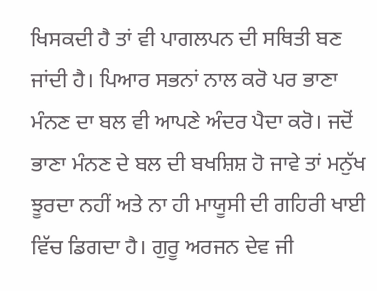ਖਿਸਕਦੀ ਹੈ ਤਾਂ ਵੀ ਪਾਗਲਪਨ ਦੀ ਸਥਿਤੀ ਬਣ ਜਾਂਦੀ ਹੈ। ਪਿਆਰ ਸਭਨਾਂ ਨਾਲ ਕਰੋ ਪਰ ਭਾਣਾ ਮੰਨਣ ਦਾ ਬਲ ਵੀ ਆਪਣੇ ਅੰਦਰ ਪੈਦਾ ਕਰੋ। ਜਦੋਂ ਭਾਣਾ ਮੰਨਣ ਦੇ ਬਲ ਦੀ ਬਖਸ਼ਿਸ਼ ਹੋ ਜਾਵੇ ਤਾਂ ਮਨੁੱਖ ਝੂਰਦਾ ਨਹੀਂ ਅਤੇ ਨਾ ਹੀ ਮਾਯੂਸੀ ਦੀ ਗਹਿਰੀ ਖਾਈ ਵਿੱਚ ਡਿਗਦਾ ਹੈ। ਗੁਰੂ ਅਰਜਨ ਦੇਵ ਜੀ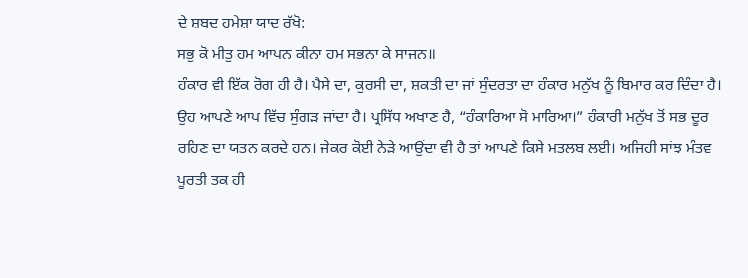ਦੇ ਸ਼ਬਦ ਹਮੇਸ਼ਾ ਯਾਦ ਰੱਖੋ:
ਸਭੁ ਕੋ ਮੀਤੁ ਹਮ ਆਪਨ ਕੀਨਾ ਹਮ ਸਭਨਾ ਕੇ ਸਾਜਨ॥
ਹੰਕਾਰ ਵੀ ਇੱਕ ਰੋਗ ਹੀ ਹੈ। ਪੈਸੇ ਦਾ, ਕੁਰਸੀ ਦਾ, ਸ਼ਕਤੀ ਦਾ ਜਾਂ ਸੁੰਦਰਤਾ ਦਾ ਹੰਕਾਰ ਮਨੁੱਖ ਨੂੰ ਬਿਮਾਰ ਕਰ ਦਿੰਦਾ ਹੈ। ਉਹ ਆਪਣੇ ਆਪ ਵਿੱਚ ਸੁੰਗੜ ਜਾਂਦਾ ਹੈ। ਪ੍ਰਸਿੱਧ ਅਖਾਣ ਹੈ, “ਹੰਕਾਰਿਆ ਸੋ ਮਾਰਿਆ।” ਹੰਕਾਰੀ ਮਨੁੱਖ ਤੋਂ ਸਭ ਦੂਰ ਰਹਿਣ ਦਾ ਯਤਨ ਕਰਦੇ ਹਨ। ਜੇਕਰ ਕੋਈ ਨੇੜੇ ਆਉਂਦਾ ਵੀ ਹੈ ਤਾਂ ਆਪਣੇ ਕਿਸੇ ਮਤਲਬ ਲਈ। ਅਜਿਹੀ ਸਾਂਝ ਮੰਤਵ ਪੂਰਤੀ ਤਕ ਹੀ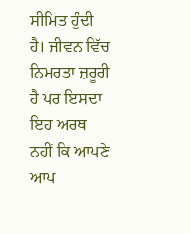ਸੀਮਿਤ ਹੁੰਦੀ ਹੈ। ਜੀਵਨ ਵਿੱਚ ਨਿਮਰਤਾ ਜ਼ਰੂਰੀ ਹੈ ਪਰ ਇਸਦਾ ਇਹ ਅਰਥ ਨਹੀਂ ਕਿ ਆਪਣੇ ਆਪ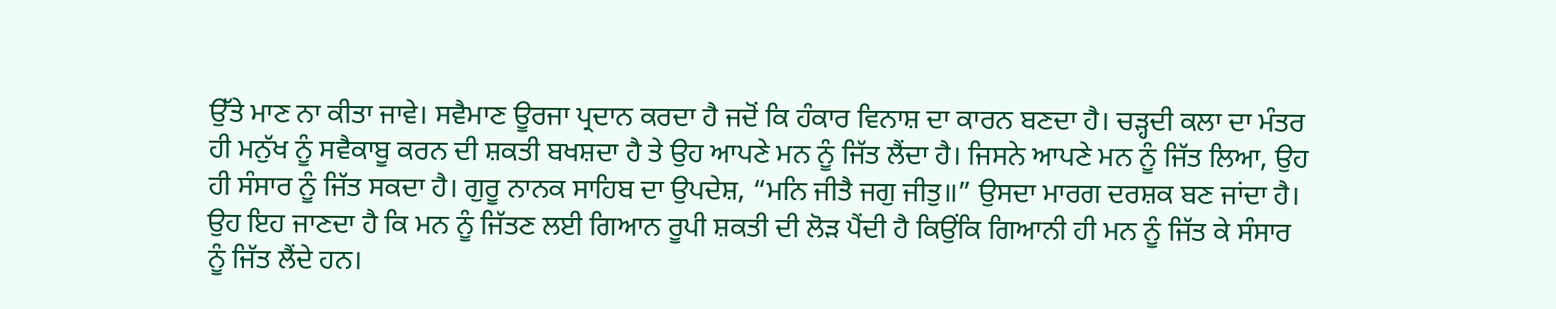ਉੱਤੇ ਮਾਣ ਨਾ ਕੀਤਾ ਜਾਵੇ। ਸਵੈਮਾਣ ਊਰਜਾ ਪ੍ਰਦਾਨ ਕਰਦਾ ਹੈ ਜਦੋਂ ਕਿ ਹੰਕਾਰ ਵਿਨਾਸ਼ ਦਾ ਕਾਰਨ ਬਣਦਾ ਹੈ। ਚੜ੍ਹਦੀ ਕਲਾ ਦਾ ਮੰਤਰ ਹੀ ਮਨੁੱਖ ਨੂੰ ਸਵੈਕਾਬੂ ਕਰਨ ਦੀ ਸ਼ਕਤੀ ਬਖਸ਼ਦਾ ਹੈ ਤੇ ਉਹ ਆਪਣੇ ਮਨ ਨੂੰ ਜਿੱਤ ਲੈਂਦਾ ਹੈ। ਜਿਸਨੇ ਆਪਣੇ ਮਨ ਨੂੰ ਜਿੱਤ ਲਿਆ, ਉਹ ਹੀ ਸੰਸਾਰ ਨੂੰ ਜਿੱਤ ਸਕਦਾ ਹੈ। ਗੁਰੂ ਨਾਨਕ ਸਾਹਿਬ ਦਾ ਉਪਦੇਸ਼, “ਮਨਿ ਜੀਤੈ ਜਗੁ ਜੀਤੁ॥” ਉਸਦਾ ਮਾਰਗ ਦਰਸ਼ਕ ਬਣ ਜਾਂਦਾ ਹੈ। ਉਹ ਇਹ ਜਾਣਦਾ ਹੈ ਕਿ ਮਨ ਨੂੰ ਜਿੱਤਣ ਲਈ ਗਿਆਨ ਰੂਪੀ ਸ਼ਕਤੀ ਦੀ ਲੋੜ ਪੈਂਦੀ ਹੈ ਕਿਉਂਕਿ ਗਿਆਨੀ ਹੀ ਮਨ ਨੂੰ ਜਿੱਤ ਕੇ ਸੰਸਾਰ ਨੂੰ ਜਿੱਤ ਲੈਂਦੇ ਹਨ।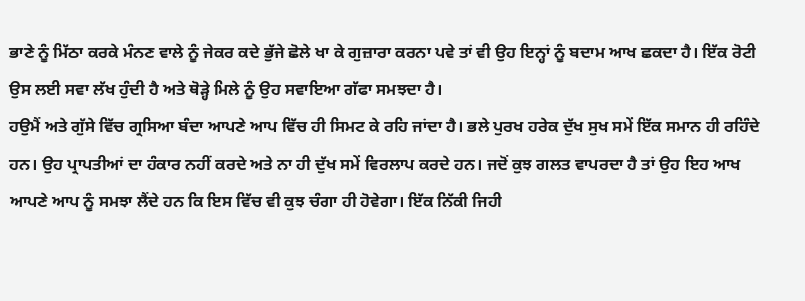ਭਾਣੇ ਨੂੰ ਮਿੱਠਾ ਕਰਕੇ ਮੰਨਣ ਵਾਲੇ ਨੂੰ ਜੇਕਰ ਕਦੇ ਭੁੱਜੇ ਛੋਲੇ ਖਾ ਕੇ ਗੁਜ਼ਾਰਾ ਕਰਨਾ ਪਵੇ ਤਾਂ ਵੀ ਉਹ ਇਨ੍ਹਾਂ ਨੂੰ ਬਦਾਮ ਆਖ ਛਕਦਾ ਹੈ। ਇੱਕ ਰੋਟੀ ਉਸ ਲਈ ਸਵਾ ਲੱਖ ਹੁੰਦੀ ਹੈ ਅਤੇ ਥੋੜ੍ਹੇ ਮਿਲੇ ਨੂੰ ਉਹ ਸਵਾਇਆ ਗੱਫਾ ਸਮਝਦਾ ਹੈ।
ਹਉਮੈਂ ਅਤੇ ਗੁੱਸੇ ਵਿੱਚ ਗ੍ਰਸਿਆ ਬੰਦਾ ਆਪਣੇ ਆਪ ਵਿੱਚ ਹੀ ਸਿਮਟ ਕੇ ਰਹਿ ਜਾਂਦਾ ਹੈ। ਭਲੇ ਪੁਰਖ ਹਰੇਕ ਦੁੱਖ ਸੁਖ ਸਮੇਂ ਇੱਕ ਸਮਾਨ ਹੀ ਰਹਿੰਦੇ ਹਨ। ਉਹ ਪ੍ਰਾਪਤੀਆਂ ਦਾ ਹੰਕਾਰ ਨਹੀਂ ਕਰਦੇ ਅਤੇ ਨਾ ਹੀ ਦੁੱਖ ਸਮੇਂ ਵਿਰਲਾਪ ਕਰਦੇ ਹਨ। ਜਦੋਂ ਕੁਝ ਗਲਤ ਵਾਪਰਦਾ ਹੈ ਤਾਂ ਉਹ ਇਹ ਆਖ ਆਪਣੇ ਆਪ ਨੂੰ ਸਮਝਾ ਲੈਂਦੇ ਹਨ ਕਿ ਇਸ ਵਿੱਚ ਵੀ ਕੁਝ ਚੰਗਾ ਹੀ ਹੋਵੇਗਾ। ਇੱਕ ਨਿੱਕੀ ਜਿਹੀ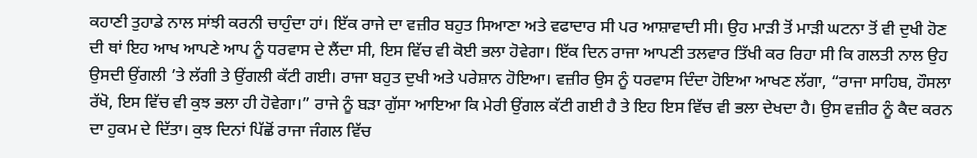ਕਹਾਣੀ ਤੁਹਾਡੇ ਨਾਲ ਸਾਂਝੀ ਕਰਨੀ ਚਾਹੁੰਦਾ ਹਾਂ। ਇੱਕ ਰਾਜੇ ਦਾ ਵਜ਼ੀਰ ਬਹੁਤ ਸਿਆਣਾ ਅਤੇ ਵਫਾਦਾਰ ਸੀ ਪਰ ਆਸ਼ਾਵਾਦੀ ਸੀ। ਉਹ ਮਾੜੀ ਤੋਂ ਮਾੜੀ ਘਟਨਾ ਤੋਂ ਵੀ ਦੁਖੀ ਹੋਣ ਦੀ ਥਾਂ ਇਹ ਆਖ ਆਪਣੇ ਆਪ ਨੂੰ ਧਰਵਾਸ ਦੇ ਲੈਂਦਾ ਸੀ, ਇਸ ਵਿੱਚ ਵੀ ਕੋਈ ਭਲਾ ਹੋਵੇਗਾ। ਇੱਕ ਦਿਨ ਰਾਜਾ ਆਪਣੀ ਤਲਵਾਰ ਤਿੱਖੀ ਕਰ ਰਿਹਾ ਸੀ ਕਿ ਗਲਤੀ ਨਾਲ ਉਹ ਉਸਦੀ ਉਂਗਲੀ ’ਤੇ ਲੱਗੀ ਤੇ ਉਂਗਲੀ ਕੱਟੀ ਗਈ। ਰਾਜਾ ਬਹੁਤ ਦੁਖੀ ਅਤੇ ਪਰੇਸ਼ਾਨ ਹੋਇਆ। ਵਜ਼ੀਰ ਉਸ ਨੂੰ ਧਰਵਾਸ ਦਿੰਦਾ ਹੋਇਆ ਆਖਣ ਲੱਗਾ, “ਰਾਜਾ ਸਾਹਿਬ, ਹੌਸਲਾ ਰੱਖੋ, ਇਸ ਵਿੱਚ ਵੀ ਕੁਝ ਭਲਾ ਹੀ ਹੋਵੇਗਾ।” ਰਾਜੇ ਨੂੰ ਬੜਾ ਗੁੱਸਾ ਆਇਆ ਕਿ ਮੇਰੀ ਉਂਗਲ ਕੱਟੀ ਗਈ ਹੈ ਤੇ ਇਹ ਇਸ ਵਿੱਚ ਵੀ ਭਲਾ ਦੇਖਦਾ ਹੈ। ਉਸ ਵਜ਼ੀਰ ਨੂੰ ਕੈਦ ਕਰਨ ਦਾ ਹੁਕਮ ਦੇ ਦਿੱਤਾ। ਕੁਝ ਦਿਨਾਂ ਪਿੱਛੋਂ ਰਾਜਾ ਜੰਗਲ ਵਿੱਚ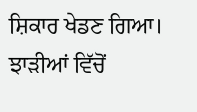ਸ਼ਿਕਾਰ ਖੇਡਣ ਗਿਆ। ਝਾੜੀਆਂ ਵਿੱਚੋਂ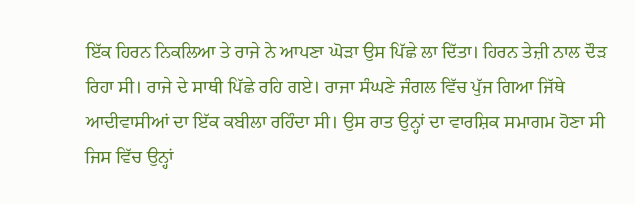ਇੱਕ ਹਿਰਨ ਨਿਕਲਿਆ ਤੇ ਰਾਜੇ ਨੇ ਆਪਣਾ ਘੋੜਾ ਉਸ ਪਿੱਛੇ ਲਾ ਦਿੱਤਾ। ਹਿਰਨ ਤੇਜ਼ੀ ਨਾਲ ਦੌੜ ਰਿਹਾ ਸੀ। ਰਾਜੇ ਦੇ ਸਾਥੀ ਪਿੱਛੇ ਰਹਿ ਗਏ। ਰਾਜਾ ਸੰਘਣੇ ਜੰਗਲ ਵਿੱਚ ਪੁੱਜ ਗਿਆ ਜਿੱਥੇ ਆਦੀਵਾਸੀਆਂ ਦਾ ਇੱਕ ਕਬੀਲਾ ਰਹਿੰਦਾ ਸੀ। ਉਸ ਰਾਤ ਉਨ੍ਹਾਂ ਦਾ ਵਾਰਸ਼ਿਕ ਸਮਾਗਮ ਹੋਣਾ ਸੀ ਜਿਸ ਵਿੱਚ ਉਨ੍ਹਾਂ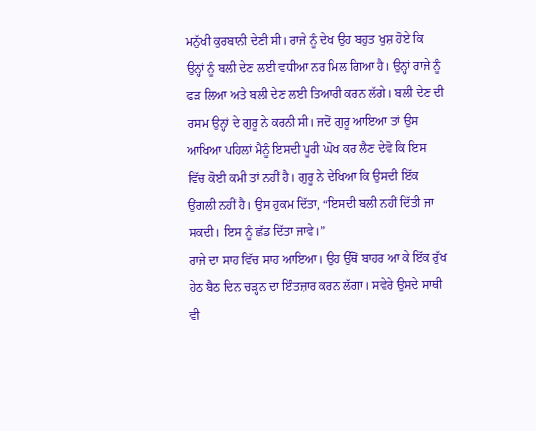ਮਨੁੱਖੀ ਕੁਰਬਾਨੀ ਦੇਣੀ ਸੀ। ਰਾਜੇ ਨੂੰ ਦੇਖ ਉਹ ਬਹੁਤ ਖੁਸ਼ ਹੋਏ ਕਿ ਉਨ੍ਹਾਂ ਨੂੰ ਬਲੀ ਦੇਣ ਲਈ ਵਧੀਆ ਨਰ ਮਿਲ ਗਿਆ ਹੈ। ਉਨ੍ਹਾਂ ਰਾਜੇ ਨੂੰ ਫੜ ਲਿਆ ਅਤੇ ਬਲੀ ਦੇਣ ਲਈ ਤਿਆਰੀ ਕਰਨ ਲੱਗੇ। ਬਲੀ ਦੇਣ ਦੀ ਰਸਮ ਉਨ੍ਹਾਂ ਦੇ ਗੁਰੂ ਨੇ ਕਰਨੀ ਸੀ। ਜਦੋਂ ਗੁਰੂ ਆਇਆ ਤਾਂ ਉਸ ਆਖਿਆ ਪਹਿਲਾਂ ਮੈਨੂੰ ਇਸਦੀ ਪੂਰੀ ਘੋਖ ਕਰ ਲੈਣ ਦੇਵੋ ਕਿ ਇਸ ਵਿੱਚ ਕੋਈ ਕਮੀ ਤਾਂ ਨਹੀਂ ਹੈ। ਗੁਰੂ ਨੇ ਦੇਖਿਆ ਕਿ ਉਸਦੀ ਇੱਕ ਉਂਗਲੀ ਨਹੀਂ ਹੈ। ਉਸ ਹੁਕਮ ਦਿੱਤਾ, “ਇਸਦੀ ਬਲੀ ਨਹੀਂ ਦਿੱਤੀ ਜਾ ਸਕਦੀ। ਇਸ ਨੂੰ ਛੱਡ ਦਿੱਤਾ ਜਾਵੇ।”
ਰਾਜੇ ਦਾ ਸਾਹ ਵਿੱਚ ਸਾਹ ਆਇਆ। ਉਹ ਉੱਥੋਂ ਬਾਹਰ ਆ ਕੇ ਇੱਕ ਰੁੱਖ ਹੇਠ ਬੈਠ ਦਿਨ ਚੜ੍ਹਨ ਦਾ ਇੰਤਜ਼ਾਰ ਕਰਨ ਲੱਗਾ। ਸਵੇਰੇ ਉਸਦੇ ਸਾਥੀ ਵੀ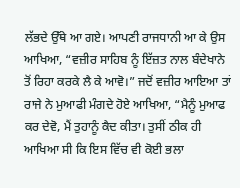ਲੱਭਦੇ ਉੱਥੇ ਆ ਗਏ। ਆਪਣੀ ਰਾਜਧਾਨੀ ਆ ਕੇ ਉਸ ਆਖਿਆ, “ਵਜ਼ੀਰ ਸਾਹਿਬ ਨੂੰ ਇੱਜ਼ਤ ਨਾਲ ਬੰਦੇਖਾਨੇ ਤੋਂ ਰਿਹਾ ਕਰਕੇ ਲੈ ਕੇ ਆਵੋ।” ਜਦੋਂ ਵਜ਼ੀਰ ਆਇਆ ਤਾਂ ਰਾਜੇ ਨੇ ਮੁਆਫੀ ਮੰਗਦੇ ਹੋਏ ਆਖਿਆ, “ਮੈਨੂੰ ਮੁਆਫ ਕਰ ਦੇਵੋ, ਮੈਂ ਤੁਹਾਨੂੰ ਕੈਦ ਕੀਤਾ। ਤੁਸੀਂ ਠੀਕ ਹੀ ਆਖਿਆ ਸੀ ਕਿ ਇਸ ਵਿੱਚ ਵੀ ਕੋਈ ਭਲਾ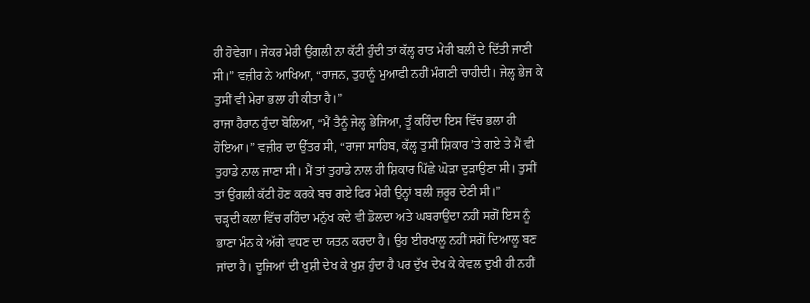ਹੀ ਹੋਵੇਗਾ। ਜੇਕਰ ਮੇਰੀ ਉਂਗਲੀ ਨਾ ਕੱਟੀ ਹੁੰਦੀ ਤਾਂ ਕੱਲ੍ਹ ਰਾਤ ਮੇਰੀ ਬਲੀ ਦੇ ਦਿੱਤੀ ਜਾਣੀ ਸੀ।” ਵਜ਼ੀਰ ਨੇ ਆਖਿਆ, “ਰਾਜਨ, ਤੁਹਾਨੂੰ ਮੁਆਫੀ ਨਹੀਂ ਮੰਗਣੀ ਚਾਹੀਦੀ। ਜੇਲ੍ਹ ਭੇਜ ਕੇ ਤੁਸੀਂ ਵੀ ਮੇਰਾ ਭਲਾ ਹੀ ਕੀਤਾ ਹੈ।”
ਰਾਜਾ ਹੈਰਾਨ ਹੁੰਦਾ ਬੋਲਿਆ, “ਮੈਂ ਤੈਨੂੰ ਜੇਲ੍ਹ ਭੇਜਿਆ, ਤੂੰ ਕਹਿੰਦਾ ਇਸ ਵਿੱਚ ਭਲਾ ਹੀ ਹੋਇਆ।” ਵਜ਼ੀਰ ਦਾ ਉੱਤਰ ਸੀ, “ਰਾਜਾ ਸਾਹਿਬ, ਕੱਲ੍ਹ ਤੁਸੀਂ ਸ਼ਿਕਾਰ ’ਤੇ ਗਏ ਤੇ ਮੈਂ ਵੀ ਤੁਹਾਡੇ ਨਾਲ ਜਾਣਾ ਸੀ। ਮੈਂ ਤਾਂ ਤੁਹਾਡੇ ਨਾਲ ਹੀ ਸ਼ਿਕਾਰ ਪਿੱਛੇ ਘੋੜਾ ਦੁੜਾਉਣਾ ਸੀ। ਤੁਸੀਂ ਤਾਂ ਉਂਗਲੀ ਕੱਟੀ ਹੋਣ ਕਰਕੇ ਬਚ ਗਏ ਫਿਰ ਮੇਰੀ ਉਨ੍ਹਾਂ ਬਲੀ ਜ਼ਰੂਰ ਦੇਣੀ ਸੀ।”
ਚੜ੍ਹਦੀ ਕਲਾ ਵਿੱਚ ਰਹਿੰਦਾ ਮਨੁੱਖ ਕਦੇ ਵੀ ਡੋਲਦਾ ਅਤੇ ਘਬਰਾਉਂਦਾ ਨਹੀਂ ਸਗੋਂ ਇਸ ਨੂੰ ਭਾਣਾ ਮੰਨ ਕੇ ਅੱਗੇ ਵਧਣ ਦਾ ਯਤਨ ਕਰਦਾ ਹੈ। ਉਹ ਈਰਖਾਲੂ ਨਹੀਂ ਸਗੋਂ ਦਿਆਲੂ ਬਣ ਜਾਂਦਾ ਹੈ। ਦੂਜਿਆਂ ਦੀ ਖੁਸ਼ੀ ਦੇਖ ਕੇ ਖੁਸ਼ ਹੁੰਦਾ ਹੈ ਪਰ ਦੁੱਖ ਦੇਖ ਕੇ ਕੇਵਲ ਦੁਖੀ ਹੀ ਨਹੀਂ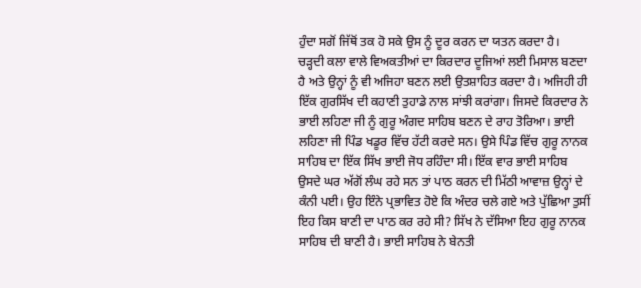ਹੁੰਦਾ ਸਗੋਂ ਜਿੱਥੋਂ ਤਕ ਹੋ ਸਕੇ ਉਸ ਨੂੰ ਦੂਰ ਕਰਨ ਦਾ ਯਤਨ ਕਰਦਾ ਹੈ।
ਚੜ੍ਹਦੀ ਕਲਾ ਵਾਲੇ ਵਿਅਕਤੀਆਂ ਦਾ ਕਿਰਦਾਰ ਦੂਜਿਆਂ ਲਈ ਮਿਸਾਲ ਬਣਦਾ ਹੈ ਅਤੇ ਉਨ੍ਹਾਂ ਨੂੰ ਵੀ ਅਜਿਹਾ ਬਣਨ ਲਈ ਉਤਸ਼ਾਹਿਤ ਕਰਦਾ ਹੈ। ਅਜਿਹੀ ਹੀ ਇੱਕ ਗੁਰਸਿੱਖ ਦੀ ਕਹਾਣੀ ਤੁਹਾਡੇ ਨਾਲ ਸਾਂਝੀ ਕਰਾਂਗਾ। ਜਿਸਦੇ ਕਿਰਦਾਰ ਨੇ ਭਾਈ ਲਹਿਣਾ ਜੀ ਨੂੰ ਗੁਰੂ ਅੰਗਦ ਸਾਹਿਬ ਬਣਨ ਦੇ ਰਾਹ ਤੋਰਿਆ। ਭਾਈ ਲਹਿਣਾ ਜੀ ਪਿੰਡ ਖਡੂਰ ਵਿੱਚ ਹੱਟੀ ਕਰਦੇ ਸਨ। ਉਸੇ ਪਿੰਡ ਵਿੱਚ ਗੁਰੂ ਨਾਨਕ ਸਾਹਿਬ ਦਾ ਇੱਕ ਸਿੱਖ ਭਾਈ ਜੋਧ ਰਹਿੰਦਾ ਸੀ। ਇੱਕ ਵਾਰ ਭਾਈ ਸਾਹਿਬ ਉਸਦੇ ਘਰ ਅੱਗੋਂ ਲੰਘ ਰਹੇ ਸਨ ਤਾਂ ਪਾਠ ਕਰਨ ਦੀ ਮਿੱਠੀ ਆਵਾਜ਼ ਉਨ੍ਹਾਂ ਦੇ ਕੰਨੀ ਪਈ। ਉਹ ਇੰਨੇ ਪ੍ਰਭਾਵਿਤ ਹੋਏ ਕਿ ਅੰਦਰ ਚਲੇ ਗਏ ਅਤੇ ਪੁੱਛਿਆ ਤੁਸੀਂ ਇਹ ਕਿਸ ਬਾਣੀ ਦਾ ਪਾਠ ਕਰ ਰਹੇ ਸੀ? ਸਿੱਖ ਨੇ ਦੱਸਿਆ ਇਹ ਗੁਰੂ ਨਾਨਕ ਸਾਹਿਬ ਦੀ ਬਾਣੀ ਹੈ। ਭਾਈ ਸਾਹਿਬ ਨੇ ਬੇਨਤੀ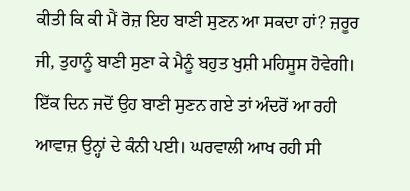ਕੀਤੀ ਕਿ ਕੀ ਮੈਂ ਰੋਜ਼ ਇਹ ਬਾਣੀ ਸੁਣਨ ਆ ਸਕਦਾ ਹਾਂ? ਜ਼ਰੂਰ ਜੀ, ਤੁਹਾਨੂੰ ਬਾਣੀ ਸੁਣਾ ਕੇ ਮੈਨੂੰ ਬਹੁਤ ਖੁਸ਼ੀ ਮਹਿਸੂਸ ਹੋਵੇਗੀ।
ਇੱਕ ਦਿਨ ਜਦੋਂ ਉਹ ਬਾਣੀ ਸੁਣਨ ਗਏ ਤਾਂ ਅੰਦਰੋਂ ਆ ਰਹੀ ਆਵਾਜ਼ ਉਨ੍ਹਾਂ ਦੇ ਕੰਨੀ ਪਈ। ਘਰਵਾਲੀ ਆਖ ਰਹੀ ਸੀ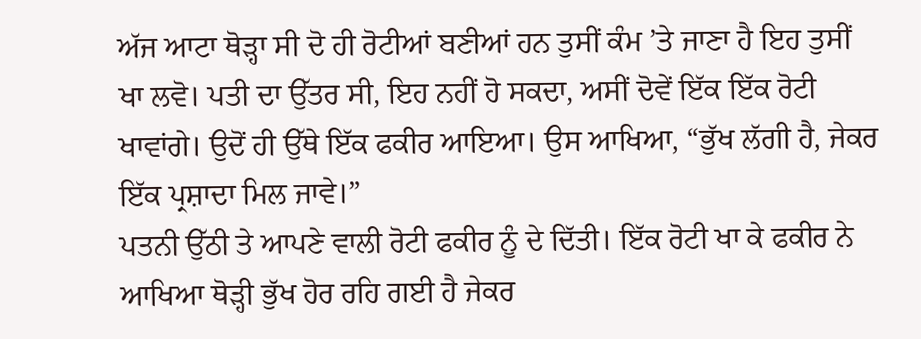ਅੱਜ ਆਟਾ ਥੋੜ੍ਹਾ ਸੀ ਦੋ ਹੀ ਰੋਟੀਆਂ ਬਣੀਆਂ ਹਨ ਤੁਸੀਂ ਕੰਮ ’ਤੇ ਜਾਣਾ ਹੈ ਇਹ ਤੁਸੀਂ ਖਾ ਲਵੋ। ਪਤੀ ਦਾ ਉੱਤਰ ਸੀ, ਇਹ ਨਹੀਂ ਹੋ ਸਕਦਾ, ਅਸੀਂ ਦੋਵੇਂ ਇੱਕ ਇੱਕ ਰੋਟੀ ਖਾਵਾਂਗੇ। ਉਦੋਂ ਹੀ ਉੱਥੇ ਇੱਕ ਫਕੀਰ ਆਇਆ। ਉਸ ਆਖਿਆ, “ਭੁੱਖ ਲੱਗੀ ਹੈ, ਜੇਕਰ ਇੱਕ ਪ੍ਰਸ਼ਾਦਾ ਮਿਲ ਜਾਵੇ।”
ਪਤਨੀ ਉੱਠੀ ਤੇ ਆਪਣੇ ਵਾਲੀ ਰੋਟੀ ਫਕੀਰ ਨੂੰ ਦੇ ਦਿੱਤੀ। ਇੱਕ ਰੋਟੀ ਖਾ ਕੇ ਫਕੀਰ ਨੇ ਆਖਿਆ ਥੋੜ੍ਹੀ ਭੁੱਖ ਹੋਰ ਰਹਿ ਗਈ ਹੈ ਜੇਕਰ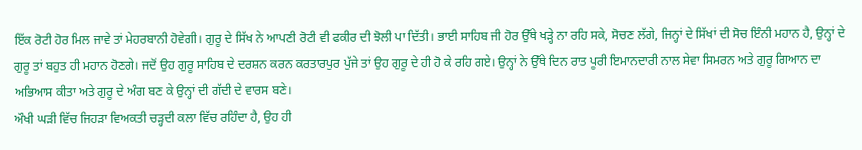ਇੱਕ ਰੋਟੀ ਹੋਰ ਮਿਲ ਜਾਵੇ ਤਾਂ ਮੇਹਰਬਾਨੀ ਹੋਵੇਗੀ। ਗੁਰੂ ਦੇ ਸਿੱਖ ਨੇ ਆਪਣੀ ਰੋਟੀ ਵੀ ਫਕੀਰ ਦੀ ਝੋਲੀ ਪਾ ਦਿੱਤੀ। ਭਾਈ ਸਾਹਿਬ ਜੀ ਹੋਰ ਉੱਥੇ ਖੜ੍ਹੇ ਨਾ ਰਹਿ ਸਕੇ, ਸੋਚਣ ਲੱਗੇ, ਜਿਨ੍ਹਾਂ ਦੇ ਸਿੱਖਾਂ ਦੀ ਸੋਚ ਇੰਨੀ ਮਹਾਨ ਹੈ, ਉਨ੍ਹਾਂ ਦੇ ਗੁਰੂ ਤਾਂ ਬਹੁਤ ਹੀ ਮਹਾਨ ਹੋਣਗੇ। ਜਦੋਂ ਉਹ ਗੁਰੂ ਸਾਹਿਬ ਦੇ ਦਰਸ਼ਨ ਕਰਨ ਕਰਤਾਰਪੁਰ ਪੁੱਜੇ ਤਾਂ ਉਹ ਗੁਰੂ ਦੇ ਹੀ ਹੋ ਕੇ ਰਹਿ ਗਏ। ਉਨ੍ਹਾਂ ਨੇ ਉੱਥੇ ਦਿਨ ਰਾਤ ਪੂਰੀ ਇਮਾਨਦਾਰੀ ਨਾਲ ਸੇਵਾ ਸਿਮਰਨ ਅਤੇ ਗੁਰੂ ਗਿਆਨ ਦਾ ਅਭਿਆਸ ਕੀਤਾ ਅਤੇ ਗੁਰੂ ਦੇ ਅੰਗ ਬਣ ਕੇ ਉਨ੍ਹਾਂ ਦੀ ਗੱਦੀ ਦੇ ਵਾਰਸ ਬਣੇ।
ਔਖੀ ਘੜੀ ਵਿੱਚ ਜਿਹੜਾ ਵਿਅਕਤੀ ਚੜ੍ਹਦੀ ਕਲਾ ਵਿੱਚ ਰਹਿੰਦਾ ਹੈ, ਉਹ ਹੀ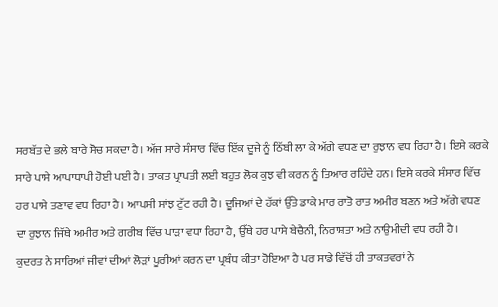ਸਰਬੱਤ ਦੇ ਭਲੇ ਬਾਰੇ ਸੋਚ ਸਕਦਾ ਹੈ। ਅੱਜ ਸਾਰੇ ਸੰਸਾਰ ਵਿੱਚ ਇੱਕ ਦੂਜੇ ਨੂੰ ਠਿੱਬੀ ਲਾ ਕੇ ਅੱਗੇ ਵਧਣ ਦਾ ਰੁਝਾਨ ਵਧ ਰਿਹਾ ਹੈ। ਇਸੇ ਕਰਕੇ ਸਾਰੇ ਪਾਸੇ ਆਪਾਧਾਪੀ ਹੋਈ ਪਈ ਹੈ। ਤਾਕਤ ਪ੍ਰਾਪਤੀ ਲਈ ਬਹੁਤ ਲੋਕ ਕੁਝ ਵੀ ਕਰਨ ਨੂੰ ਤਿਆਰ ਰਹਿੰਦੇ ਹਨ। ਇਸੇ ਕਰਕੇ ਸੰਸਾਰ ਵਿੱਚ ਹਰ ਪਾਸੇ ਤਣਾਵ ਵਧ ਰਿਹਾ ਹੈ। ਆਪਸੀ ਸਾਂਝ ਟੁੱਟ ਰਹੀ ਹੈ। ਦੂਜਿਆਂ ਦੇ ਹੱਕਾਂ ਉੱਤੇ ਡਾਕੇ ਮਾਰ ਰਾਤੋ ਰਾਤ ਅਮੀਰ ਬਣਨ ਅਤੇ ਅੱਗੇ ਵਧਣ ਦਾ ਰੁਝਾਨ ਜਿੱਥੇ ਅਮੀਰ ਅਤੇ ਗਰੀਬ ਵਿੱਚ ਪਾੜਾ ਵਧਾ ਰਿਹਾ ਹੈ, ਉੱਥੇ ਹਰ ਪਾਸੇ ਬੇਚੈਨੀ, ਨਿਰਾਸ਼ਤਾ ਅਤੇ ਨਾਉਮੀਦੀ ਵਧ ਰਹੀ ਹੈ।
ਕੁਦਰਤ ਨੇ ਸਾਰਿਆਂ ਜੀਵਾਂ ਦੀਆਂ ਲੋੜਾਂ ਪੂਰੀਆਂ ਕਰਨ ਦਾ ਪ੍ਰਬੰਧ ਕੀਤਾ ਹੋਇਆ ਹੈ ਪਰ ਸਾਡੇ ਵਿੱਚੋਂ ਹੀ ਤਾਕਤਵਰਾਂ ਨੇ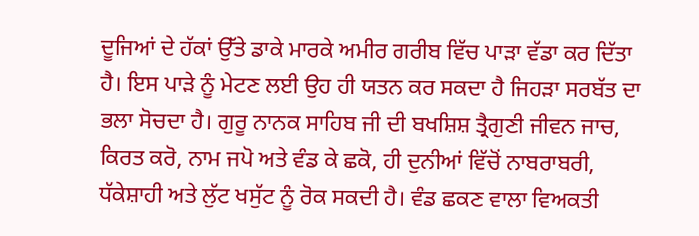ਦੂਜਿਆਂ ਦੇ ਹੱਕਾਂ ਉੱਤੇ ਡਾਕੇ ਮਾਰਕੇ ਅਮੀਰ ਗਰੀਬ ਵਿੱਚ ਪਾੜਾ ਵੱਡਾ ਕਰ ਦਿੱਤਾ ਹੈ। ਇਸ ਪਾੜੇ ਨੂੰ ਮੇਟਣ ਲਈ ਉਹ ਹੀ ਯਤਨ ਕਰ ਸਕਦਾ ਹੈ ਜਿਹੜਾ ਸਰਬੱਤ ਦਾ ਭਲਾ ਸੋਚਦਾ ਹੈ। ਗੁਰੂ ਨਾਨਕ ਸਾਹਿਬ ਜੀ ਦੀ ਬਖਸ਼ਿਸ਼ ਤ੍ਰੈਗੁਣੀ ਜੀਵਨ ਜਾਚ, ਕਿਰਤ ਕਰੋ, ਨਾਮ ਜਪੋ ਅਤੇ ਵੰਡ ਕੇ ਛਕੋ, ਹੀ ਦੁਨੀਆਂ ਵਿੱਚੋਂ ਨਾਬਰਾਬਰੀ, ਧੱਕੇਸ਼ਾਹੀ ਅਤੇ ਲੁੱਟ ਖਸੁੱਟ ਨੂੰ ਰੋਕ ਸਕਦੀ ਹੈ। ਵੰਡ ਛਕਣ ਵਾਲਾ ਵਿਅਕਤੀ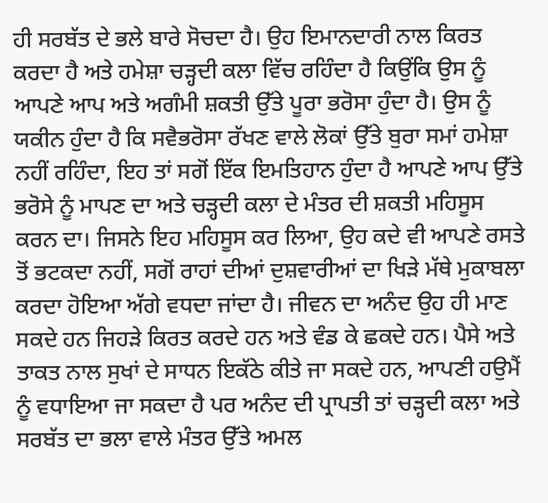ਹੀ ਸਰਬੱਤ ਦੇ ਭਲੇ ਬਾਰੇ ਸੋਚਦਾ ਹੈ। ਉਹ ਇਮਾਨਦਾਰੀ ਨਾਲ ਕਿਰਤ ਕਰਦਾ ਹੈ ਅਤੇ ਹਮੇਸ਼ਾ ਚੜ੍ਹਦੀ ਕਲਾ ਵਿੱਚ ਰਹਿੰਦਾ ਹੈ ਕਿਉਂਕਿ ਉਸ ਨੂੰ ਆਪਣੇ ਆਪ ਅਤੇ ਅਗੰਮੀ ਸ਼ਕਤੀ ਉੱਤੇ ਪੂਰਾ ਭਰੋਸਾ ਹੁੰਦਾ ਹੈ। ਉਸ ਨੂੰ ਯਕੀਨ ਹੁੰਦਾ ਹੈ ਕਿ ਸਵੈਭਰੋਸਾ ਰੱਖਣ ਵਾਲੇ ਲੋਕਾਂ ਉੱਤੇ ਬੁਰਾ ਸਮਾਂ ਹਮੇਸ਼ਾ ਨਹੀਂ ਰਹਿੰਦਾ, ਇਹ ਤਾਂ ਸਗੋਂ ਇੱਕ ਇਮਤਿਹਾਨ ਹੁੰਦਾ ਹੈ ਆਪਣੇ ਆਪ ਉੱਤੇ ਭਰੋਸੇ ਨੂੰ ਮਾਪਣ ਦਾ ਅਤੇ ਚੜ੍ਹਦੀ ਕਲਾ ਦੇ ਮੰਤਰ ਦੀ ਸ਼ਕਤੀ ਮਹਿਸੂਸ ਕਰਨ ਦਾ। ਜਿਸਨੇ ਇਹ ਮਹਿਸੂਸ ਕਰ ਲਿਆ, ਉਹ ਕਦੇ ਵੀ ਆਪਣੇ ਰਸਤੇ ਤੋਂ ਭਟਕਦਾ ਨਹੀਂ, ਸਗੋਂ ਰਾਹਾਂ ਦੀਆਂ ਦੁਸ਼ਵਾਰੀਆਂ ਦਾ ਖਿੜੇ ਮੱਥੇ ਮੁਕਾਬਲਾ ਕਰਦਾ ਹੋਇਆ ਅੱਗੇ ਵਧਦਾ ਜਾਂਦਾ ਹੈ। ਜੀਵਨ ਦਾ ਅਨੰਦ ਉਹ ਹੀ ਮਾਣ ਸਕਦੇ ਹਨ ਜਿਹੜੇ ਕਿਰਤ ਕਰਦੇ ਹਨ ਅਤੇ ਵੰਡ ਕੇ ਛਕਦੇ ਹਨ। ਪੈਸੇ ਅਤੇ ਤਾਕਤ ਨਾਲ ਸੁਖਾਂ ਦੇ ਸਾਧਨ ਇਕੱਠੇ ਕੀਤੇ ਜਾ ਸਕਦੇ ਹਨ, ਆਪਣੀ ਹਉਮੈਂ ਨੂੰ ਵਧਾਇਆ ਜਾ ਸਕਦਾ ਹੈ ਪਰ ਅਨੰਦ ਦੀ ਪ੍ਰਾਪਤੀ ਤਾਂ ਚੜ੍ਹਦੀ ਕਲਾ ਅਤੇ ਸਰਬੱਤ ਦਾ ਭਲਾ ਵਾਲੇ ਮੰਤਰ ਉੱਤੇ ਅਮਲ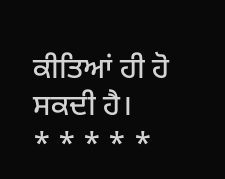ਕੀਤਿਆਂ ਹੀ ਹੋ ਸਕਦੀ ਹੈ।
* * * * *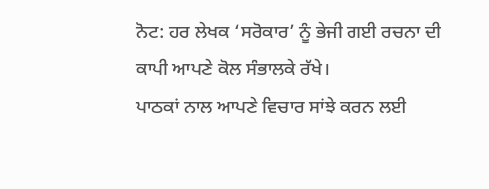ਨੋਟ: ਹਰ ਲੇਖਕ ‘ਸਰੋਕਾਰ’ ਨੂੰ ਭੇਜੀ ਗਈ ਰਚਨਾ ਦੀ ਕਾਪੀ ਆਪਣੇ ਕੋਲ ਸੰਭਾਲਕੇ ਰੱਖੇ।
ਪਾਠਕਾਂ ਨਾਲ ਆਪਣੇ ਵਿਚਾਰ ਸਾਂਝੇ ਕਰਨ ਲਈ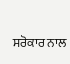ਸਰੋਕਾਰ ਨਾਲ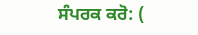ਸੰਪਰਕ ਕਰੋ: (